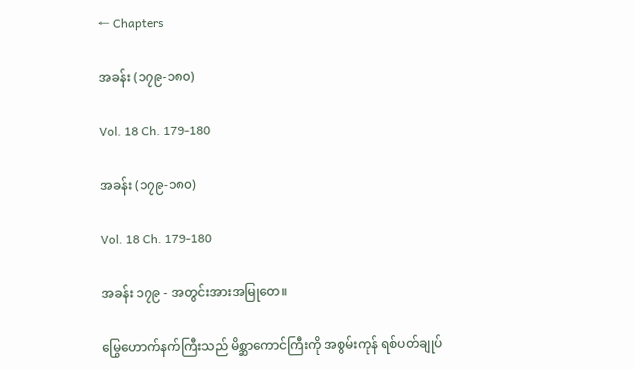← Chapters

အခန်း (၁၇၉-၁၈၀)

Vol. 18 Ch. 179-180

အခန်း (၁၇၉-၁၈၀)

Vol. 18 Ch. 179-180

အခန်း ၁၇၉ - အတွင်းအားအမြုတေ။

မြွေဟောက်နက်ကြီးသည် မိစ္ဆာကောင်ကြီးကို အစွမ်းကုန် ရစ်ပတ်ချုပ်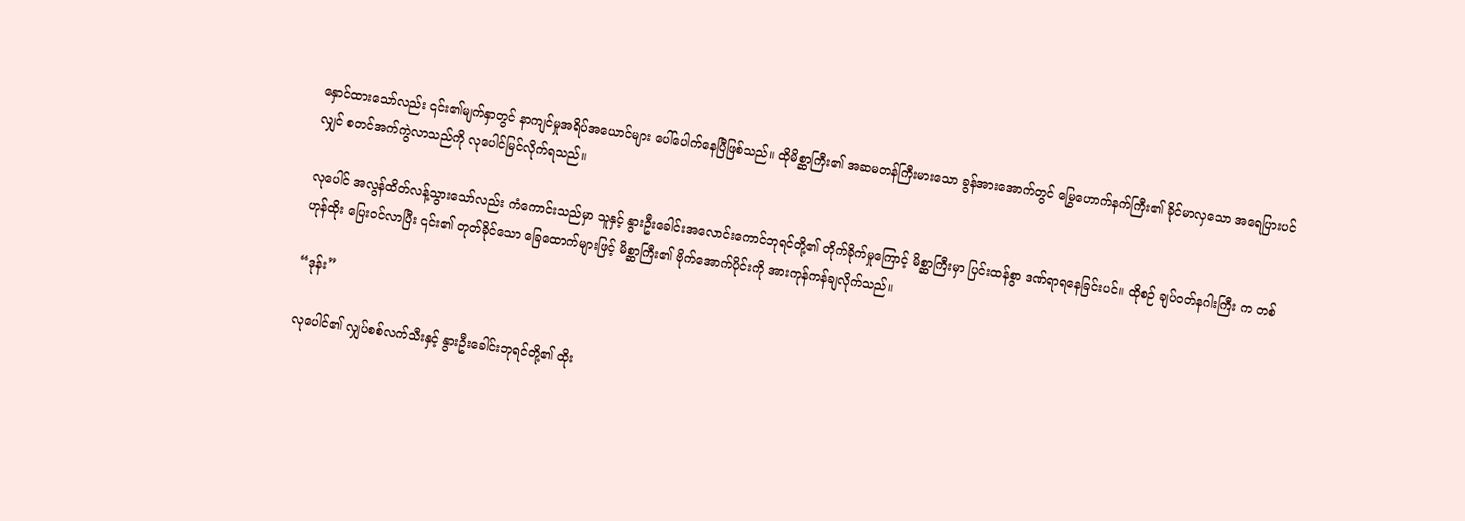နှောင်ထားသော်လည်း ၎င်း၏မျက်နှာတွင် နာကျင်မှုအရိပ်အယောင်များ ပေါ်ပေါက်နေပြီဖြစ်သည်။ ထိုမိစ္ဆာကြီး၏ အဆမတန်ကြီးမားသော ခွန်အားအောက်တွင် မြွေဟောက်နက်ကြီး၏ ခိုင်မာလှသော အရေပြားပင်လျှင် စတင်အက်ကွဲလာသည်ကို လုပေါင်မြင်လိုက်ရသည်။

လုပေါင် အလွန်ထိတ်လန့်သွားသော်လည်း ကံကောင်းသည်မှာ သူနှင့် နွားဦးခေါင်းအလောင်းကောင်ဘုရင်တို့၏ တိုက်ခိုက်မှုကြောင့် မိစ္ဆာကြီးမှာ ပြင်းထန်စွာ ဒဏ်ရာရနေခြင်းပင်။ ထိုစဉ် ချပ်ဝတ်နဂါးကြီး က တစ်ဟုန်ထိုး ပြေးဝင်လာပြီး ၎င်း၏ တုတ်ခိုင်သော ခြေထောက်များဖြင့် မိစ္ဆာကြီး၏ ဗိုက်အောက်ပိုင်းကို အားကုန်ကန်ချလိုက်သည်။

“ဒုန်း”

လုပေါင်၏ လျှပ်စစ်လက်သီးနှင့် နွားဦးခေါင်းဘုရင်တို့၏ ထိုး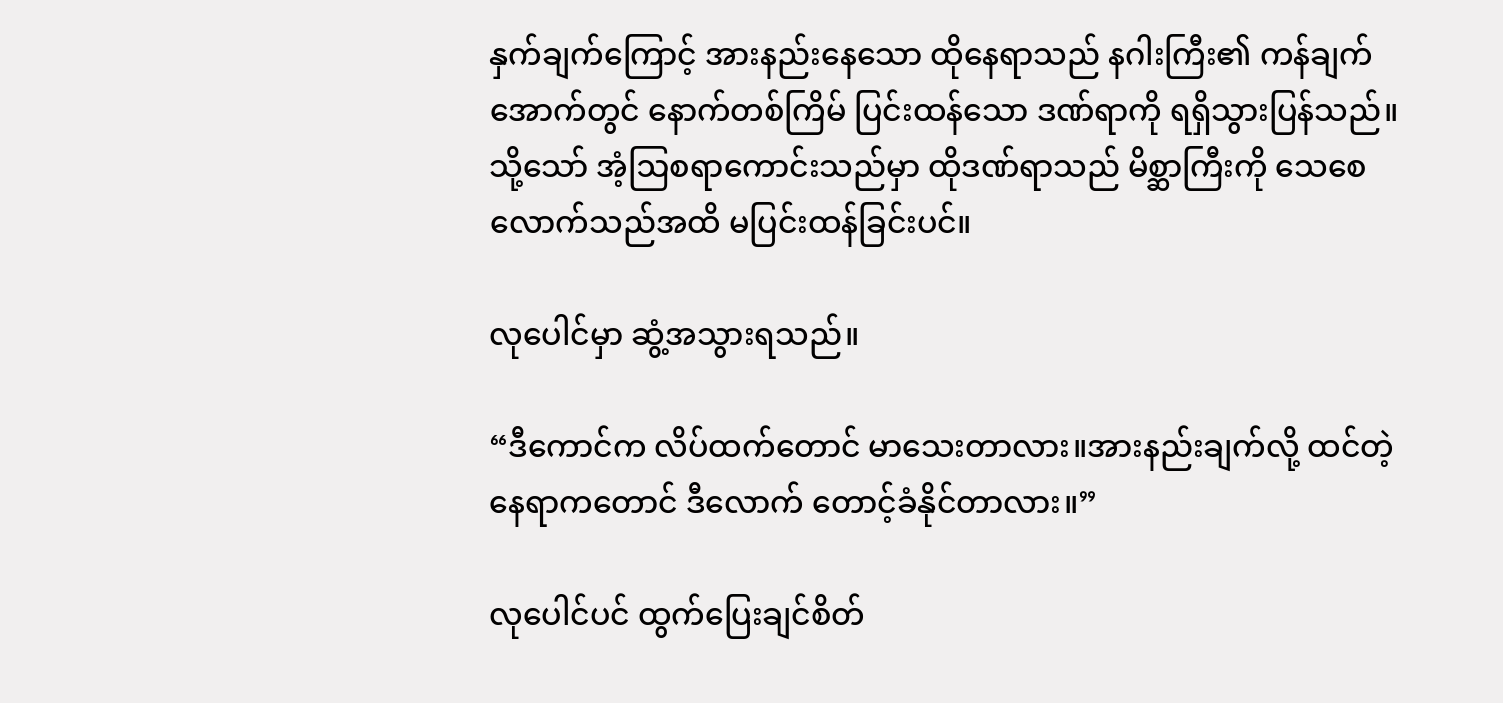နှက်ချက်ကြောင့် အားနည်းနေသော ထိုနေရာသည် နဂါးကြီး၏ ကန်ချက်အောက်တွင် နောက်တစ်ကြိမ် ပြင်းထန်သော ဒဏ်ရာကို ရရှိသွားပြန်သည်။ သို့သော် အံ့ဩစရာကောင်းသည်မှာ ထိုဒဏ်ရာသည် မိစ္ဆာကြီးကို သေစေလောက်သည်အထိ မပြင်းထန်ခြင်းပင်။

လုပေါင်မှာ ဆွံ့အသွားရသည်။

“ဒီကောင်က လိပ်ထက်တောင် မာသေးတာလား။အားနည်းချက်လို့ ထင်တဲ့နေရာကတောင် ဒီလောက် တောင့်ခံနိုင်တာလား။”

လုပေါင်ပင် ထွက်ပြေးချင်စိတ်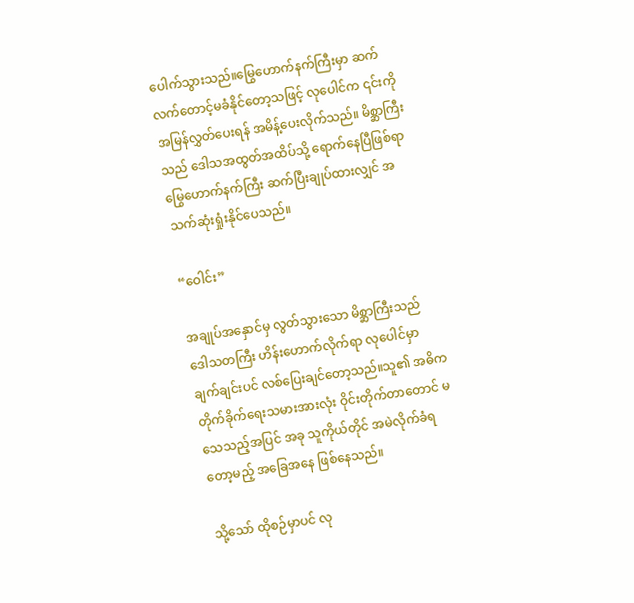ပေါက်သွားသည်။မြွေဟောက်နက်ကြီးမှာ ဆက်လက်တောင့်မခံနိုင်တော့သဖြင့် လုပေါင်က ၎င်းကို အမြန်လွှတ်ပေးရန် အမိန့်ပေးလိုက်သည်။ မိစ္ဆာကြီးသည် ဒေါသအထွတ်အထိပ်သို့ ရောက်နေပြီဖြစ်ရာ မြွေဟောက်နက်ကြီး ဆက်ပြီးချုပ်ထားလျှင် အသက်ဆုံးရှုံးနိုင်ပေသည်။

“ဝေါင်း”

အချုပ်အနှောင်မှ လွတ်သွားသော မိစ္ဆာကြီးသည် ဒေါသတကြီး ဟိန်းဟောက်လိုက်ရာ လုပေါင်မှာ ချက်ချင်းပင် လစ်ပြေးချင်တော့သည်။သူ၏ အဓိကတိုက်ခိုက်ရေးသမားအားလုံး ဝိုင်းတိုက်တာတောင် မသေသည့်အပြင် အခု သူကိုယ်တိုင် အမဲလိုက်ခံရတော့မည့် အခြေအနေ ဖြစ်နေသည်။

သို့သော် ထိုစဉ်မှာပင် လု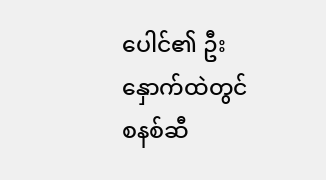ပေါင်၏ ဦးနှောက်ထဲတွင် စနစ်ဆီ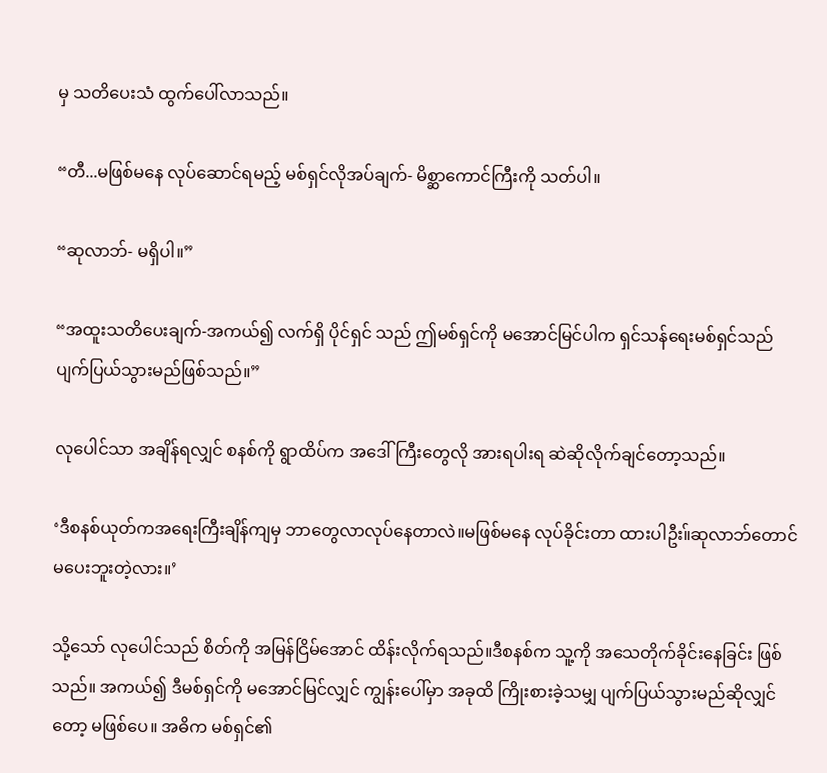မှ သတိပေးသံ ထွက်ပေါ်လာသည်။

“တီ...မဖြစ်မနေ လုပ်ဆောင်ရမည့် မစ်ရှင်လိုအပ်ချက်- မိစ္ဆာကောင်ကြီးကို သတ်ပါ။

“ဆုလာဘ်- မရှိပါ။”

“အထူးသတိပေးချက်-အကယ်၍ လက်ရှိ ပိုင်ရှင် သည် ဤမစ်ရှင်ကို မအောင်မြင်ပါက ရှင်သန်ရေးမစ်ရှင်သည် ပျက်ပြယ်သွားမည်ဖြစ်သည်။”

လုပေါင်သာ အချိန်ရလျှင် စနစ်ကို ရွာထိပ်က အဒေါ်ကြီးတွေလို အားရပါးရ ဆဲဆိုလိုက်ချင်တော့သည်။

‘ဒီစနစ်ယုတ်ကအရေးကြီးချိန်ကျမှ ဘာတွေလာလုပ်နေတာလဲ။မဖြစ်မနေ လုပ်ခိုင်းတာ ထားပါဦး။်ဆုလာဘ်တောင် မပေးဘူးတဲ့လား။’

သို့သော် လုပေါင်သည် စိတ်ကို အမြန်ငြိမ်အောင် ထိန်းလိုက်ရသည်။ဒီစနစ်က သူ့ကို အသေတိုက်ခိုင်းနေခြင်း ဖြစ်သည်။ အကယ်၍ ဒီမစ်ရှင်ကို မအောင်မြင်လျှင် ကျွန်းပေါ်မှာ အခုထိ ကြိုးစားခဲ့သမျှ ပျက်ပြယ်သွားမည်ဆိုလျှင်တော့ မဖြစ်ပေ။ အဓိက မစ်ရှင်၏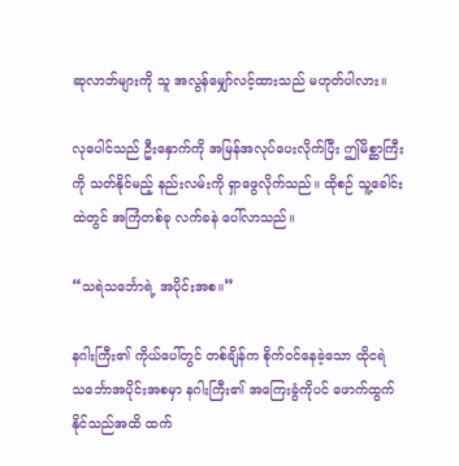ဆုလာဘ်များကို သူ အလွန်မျှော်လင့်ထားသည် မဟုတ်ပါလား။

လုပေါင်သည် ဦးနှောက်ကို အမြန်အလုပ်ပေးလိုက်ပြီး ဤမိစ္ဆာကြီးကို သတ်နိုင်မည့် နည်းလမ်းကို ရှာဖွေလိုက်သည်။ ထိုစဉ် သူ့ခေါင်းထဲတွင် အကြံတစ်ခု လက်ခနဲ ပေါ်လာသည်။

“သရဲသင်္ဘောရဲ့ အပိုင်းအစ။”

နဂါးကြီး၏ ကိုယ်ပေါ်တွင် တစ်ချိန်က စိုက်ဝင်နေခဲ့သော ထိုငရဲသင်္ဘောအပိုင်းအစမှာ နဂါးကြီး၏ အကြေးခွံကိုပင် ဖောက်ထွက်နိုင်သည်အထိ ထက်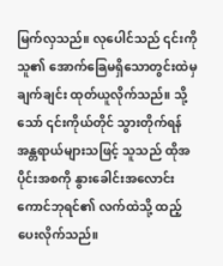မြက်လှသည်။ လုပေါင်သည် ၎င်းကို သူ၏ အောက်ခြေမရှိသောတွင်းထဲမှ ချက်ချင်း ထုတ်ယူလိုက်သည်။ သို့သော် ၎င်းကိုယ်တိုင် သွားတိုက်ရန် အန္တရာယ်များသဖြင့် သူသည် ထိုအပိုင်းအစကို နွားခေါင်းအလောင်းကောင်ဘုရင်၏ လက်ထဲသို့ ထည့်ပေးလိုက်သည်။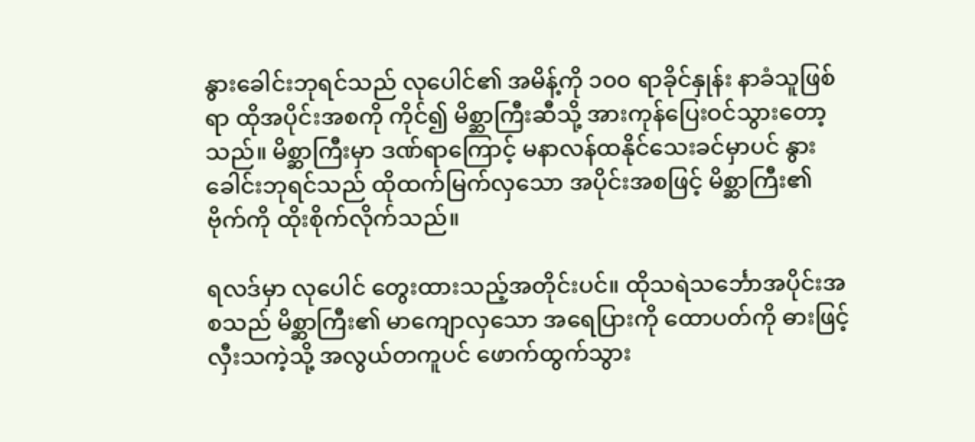နွားခေါင်းဘုရင်သည် လုပေါင်၏ အမိန့်ကို ၁၀၀ ရာခိုင်နှုန်း နာခံသူဖြစ်ရာ ထိုအပိုင်းအစကို ကိုင်၍ မိစ္ဆာကြီးဆီသို့ အားကုန်ပြေးဝင်သွားတော့သည်။ မိစ္ဆာကြီးမှာ ဒဏ်ရာကြောင့် မနာလန်ထနိုင်သေးခင်မှာပင် နွားခေါင်းဘုရင်သည် ထိုထက်မြက်လှသော အပိုင်းအစဖြင့် မိစ္ဆာကြီး၏ ဗိုက်ကို ထိုးစိုက်လိုက်သည်။

ရလဒ်မှာ လုပေါင် တွေးထားသည့်အတိုင်းပင်။ ထိုသရဲသင်္ဘောအပိုင်းအစသည် မိစ္ဆာကြီး၏ မာကျောလှသော အရေပြားကို ထောပတ်ကို ဓားဖြင့် လှီးသကဲ့သို့ အလွယ်တကူပင် ဖောက်ထွက်သွား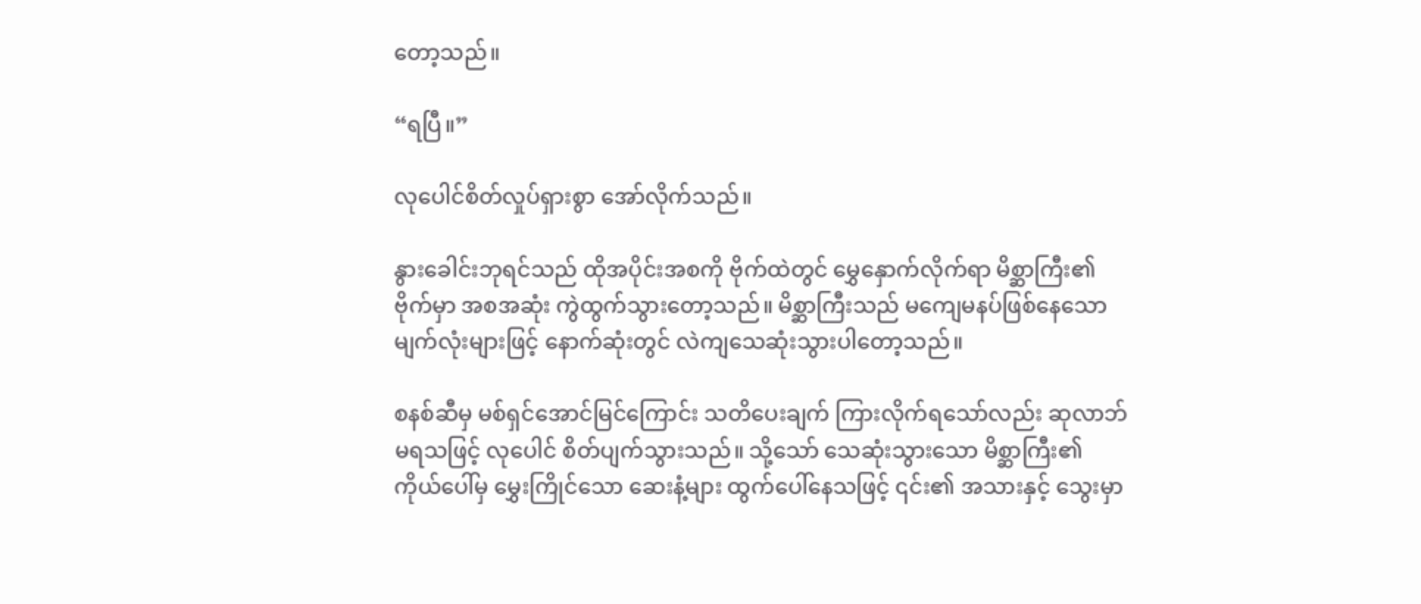တော့သည်။

“ရပြီ။”

လုပေါင်စိတ်လှုပ်ရှားစွာ အော်လိုက်သည်။

နွားခေါင်းဘုရင်သည် ထိုအပိုင်းအစကို ဗိုက်ထဲတွင် မွှေနှောက်လိုက်ရာ မိစ္ဆာကြီး၏ ဗိုက်မှာ အစအဆုံး ကွဲထွက်သွားတော့သည်။ မိစ္ဆာကြီးသည် မကျေမနပ်ဖြစ်နေသော မျက်လုံးများဖြင့် နောက်ဆုံးတွင် လဲကျသေဆုံးသွားပါတော့သည်။

စနစ်ဆီမှ မစ်ရှင်အောင်မြင်ကြောင်း သတိပေးချက် ကြားလိုက်ရသော်လည်း ဆုလာဘ် မရသဖြင့် လုပေါင် စိတ်ပျက်သွားသည်။ သို့သော် သေဆုံးသွားသော မိစ္ဆာကြီး၏ ကိုယ်ပေါ်မှ မွှေးကြိုင်သော ဆေးနံ့များ ထွက်ပေါ်နေသဖြင့် ၎င်း၏ အသားနှင့် သွေးမှာ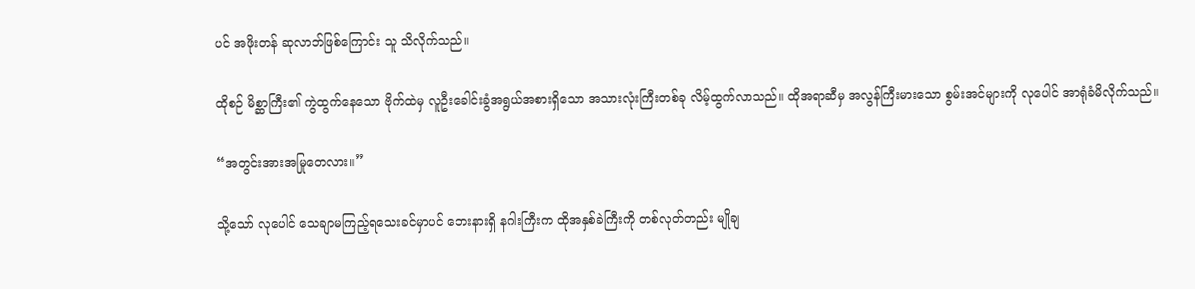ပင် အဖိုးတန် ဆုလာဘ်ဖြစ်ကြောင်း သူ သိလိုက်သည်။

ထိုစဉ် မိစ္ဆာကြီး၏ ကွဲထွက်နေသော ဗိုက်ထဲမှ လူဦးခေါင်းခွံအရွယ်အစားရှိသော အသားလုံးကြီးတစ်ခု လိမ့်ထွက်လာသည်။ ထိုအရာဆီမှ အလွန်ကြီးမားသော စွမ်းအင်များကို လုပေါင် အာရုံခံမိလိုက်သည်။

“အတွင်းအားအမြုတေလား။”

သို့သော် လုပေါင် သေချာမကြည့်ရသေးခင်မှာပင် ဘေးနားရှိ နဂါးကြီးက ထိုအနှစ်ခဲကြီးကို တစ်လုတ်တည်း မျိုချ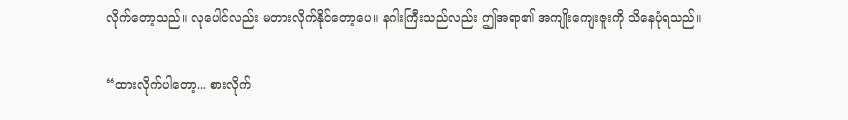လိုက်တော့သည်။ လုပေါင်လည်း မတားလိုက်နိုင်တော့ပေ။ နဂါးကြီးသည်လည်း ဤအရာ၏ အကျိုးကျေးဇူးကို သိနေပုံရသည်။

“ထားလိုက်ပါတော့... စားလိုက်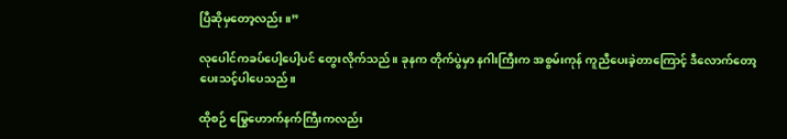ပြီဆိုမှတော့လည်း။”

လုပေါင်ကခပ်ပေါ့ပေါ့ပင် တွေးလိုက်သည်။ ခုနက တိုက်ပွဲမှာ နဂါးကြီးက အစွမ်းကုန် ကူညီပေးခဲ့တာကြောင့် ဒီလောက်တော့ ပေးသင့်ပါပေသည်။

ထိုစဉ် မြွေဟောက်နက်ကြီးကလည်း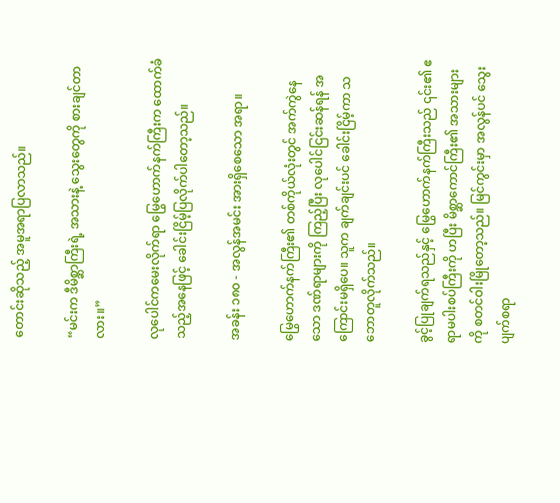တောင်းဆိုသည့် အမူအရာပြလာသည်။

“မင်းက ဒီမိစ္ဆာကြီးရဲ့ အသားနဲ့ သွေးတွေကို စားချင်တာလား။”

လုပေါင်ကမေးလိုက်ရာ မြွေဟောက်နက်ကြီးက ထောက်ခံသည့်အနေဖြင့် ခေါင်းငြိမ့်ပြလိုက်ပါတော့သည်။

အခန်း ၁၈၀ - အလွန်အမင်း အားရှိစေသော အရာ။

မြွေဟောက်နက်ကြီး၏ တစ်ကိုယ်လုံးတွင် အက်ကွဲနေသော ဒဏ်ရာများကို ကြည့်ပြီး လုပေါင်ငြင်းဆန်ရန် အကြောင်းမရှိပေ။ သူက ချက်ချင်းပင် ခေါင်းငြိမ့်ကာ သဘောတူလိုက်သည်။

ခွင့်ပြုချက်ရသည်နှင့် မြွေဟောက်နက်ကြီးသည် ၎င်း၏ ဧရာမပါးစပ်ကြီးကို ဟပြီး မိစ္ဆာကောင်ကြီး၏ အသားများကို စတင်ဝါးမြိုတော့သည်။ မြင်ကွင်းမှာ အလွန်ပင် သွေးပျက်စရာ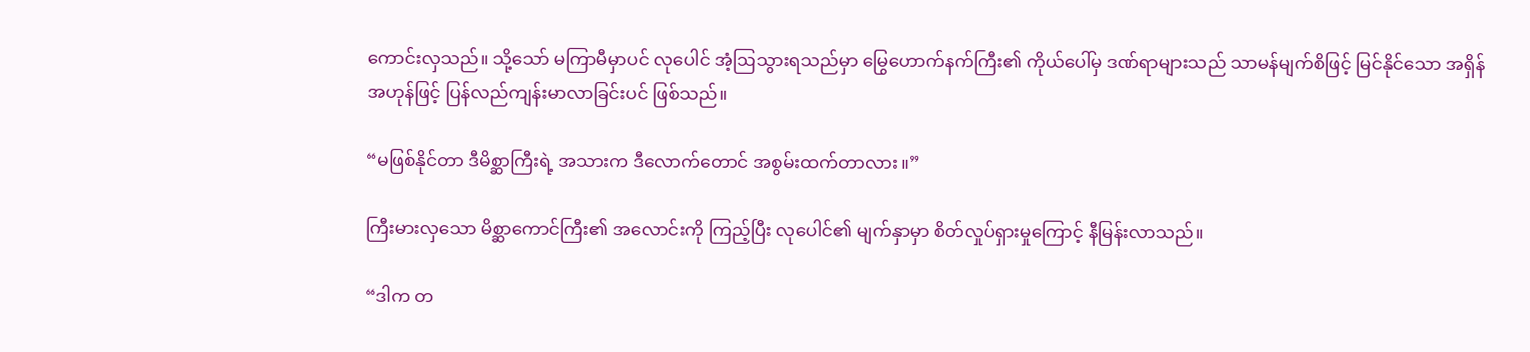ကောင်းလှသည်။ သို့သော် မကြာမီမှာပင် လုပေါင် အံ့ဩသွားရသည်မှာ မြွေဟောက်နက်ကြီး၏ ကိုယ်ပေါ်မှ ဒဏ်ရာများသည် သာမန်မျက်စိဖြင့် မြင်နိုင်သော အရှိန်အဟုန်ဖြင့် ပြန်လည်ကျန်းမာလာခြင်းပင် ဖြစ်သည်။

“မဖြစ်နိုင်တာ ဒီမိစ္ဆာကြီးရဲ့ အသားက ဒီလောက်တောင် အစွမ်းထက်တာလား။”

ကြီးမားလှသော မိစ္ဆာကောင်ကြီး၏ အလောင်းကို ကြည့်ပြီး လုပေါင်၏ မျက်နှာမှာ စိတ်လှုပ်ရှားမှုကြောင့် နီမြန်းလာသည်။

“ဒါက တ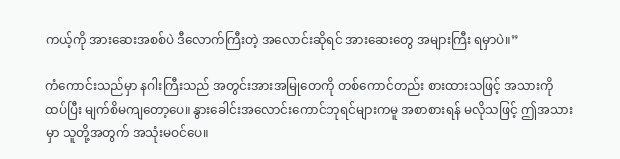ကယ့်ကို အားဆေးအစစ်ပဲ ဒီလောက်ကြီးတဲ့ အလောင်းဆိုရင် အားဆေးတွေ အများကြီး ရမှာပဲ။”

ကံကောင်းသည်မှာ နဂါးကြီးသည် အတွင်းအားအမြုတေကို တစ်ကောင်တည်း စားထားသဖြင့် အသားကို ထပ်ပြီး မျက်စိမကျတော့ပေ။ နွားခေါင်းအလောင်းကောင်ဘုရင်များကမူ အစာစားရန် မလိုသဖြင့် ဤအသားမှာ သူတို့အတွက် အသုံးမဝင်ပေ။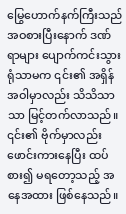မြွေဟောက်နက်ကြီးသည် အဝစားပြီးနောက် ဒဏ်ရာများ ပျောက်ကင်းသွားရုံသာမက ၎င်း၏ အရှိန်အဝါမှာလည်း သိသိသာသာ မြင့်တက်လာသည်။ ၎င်း၏ ဗိုက်မှာလည်း ဖောင်းကားနေပြီး ထပ်စား၍ မရတော့သည့် အနေအထား ဖြစ်နေသည်။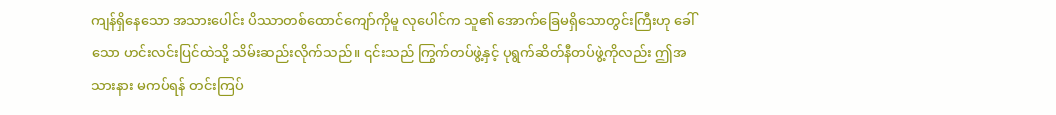ကျန်ရှိနေသော အသားပေါင်း ပိဿာတစ်ထောင်ကျော်ကိုမူ လုပေါင်က သူ၏ အောက်ခြေမရှိသောတွင်းကြီးဟု ခေါ်သော ဟင်းလင်းပြင်ထဲသို့ သိမ်းဆည်းလိုက်သည်။ ၎င်းသည် ကြွက်တပ်ဖွဲ့နှင့် ပုရွက်ဆိတ်နီတပ်ဖွဲ့ကိုလည်း ဤအသားနား မကပ်ရန် တင်းကြပ်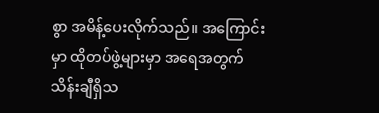စွာ အမိန့်ပေးလိုက်သည်။ အကြောင်းမှာ ထိုတပ်ဖွဲ့များမှာ အရေအတွက် သိန်းချီရှိသ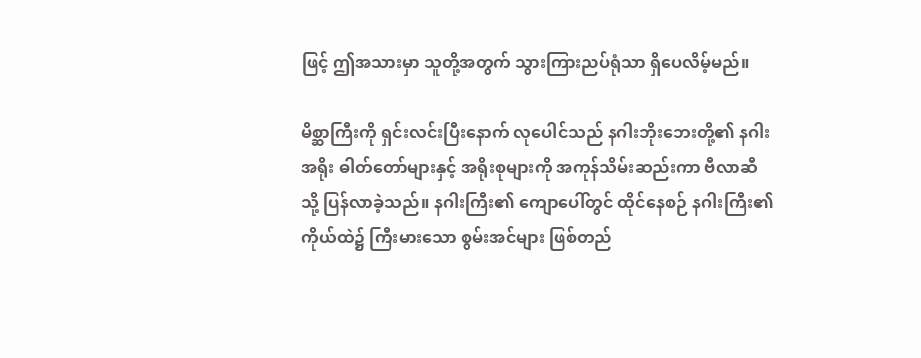ဖြင့် ဤအသားမှာ သူတို့အတွက် သွားကြားညပ်ရုံသာ ရှိပေလိမ့်မည်။

မိစ္ဆာကြီးကို ရှင်းလင်းပြီးနောက် လုပေါင်သည် နဂါးဘိုးဘေးတို့၏ နဂါးအရိုး ဓါတ်တော်များနှင့် အရိုးစုများကို အကုန်သိမ်းဆည်းကာ ဗီလာဆီသို့ ပြန်လာခဲ့သည်။ နဂါးကြီး၏ ကျောပေါ်တွင် ထိုင်နေစဉ် နဂါးကြီး၏ ကိုယ်ထဲ၌ ကြီးမားသော စွမ်းအင်များ ဖြစ်တည်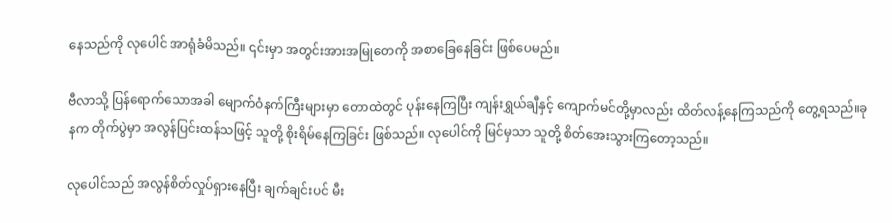နေသည်ကို လုပေါင် အာရုံခံမိသည်။ ၎င်းမှာ အတွင်းအားအမြုတေကို အစာခြေနေခြင်း ဖြစ်ပေမည်။

ဗီလာသို့ ပြန်ရောက်သောအခါ မျောက်ဝံနက်ကြီးများမှာ တောထဲတွင် ပုန်းနေကြပြီး ကျန်းရွှယ်ချီနှင့် ကျောက်မင်တို့မှာလည်း ထိတ်လန့်နေကြသည်ကို တွေ့ရသည်။ခုနက တိုက်ပွဲမှာ အလွန်ပြင်းထန်သဖြင့် သူတို့ စိုးရိမ်နေကြခြင်း ဖြစ်သည်။ လုပေါင်ကို မြင်မှသာ သူတို့ စိတ်အေးသွားကြတော့သည်။

လုပေါင်သည် အလွန်စိတ်လှုပ်ရှားနေပြီး ချက်ချင်းပင် မီး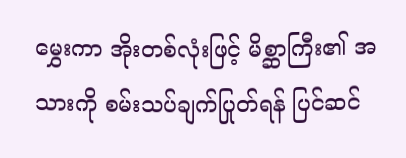မွှေးကာ အိုးတစ်လုံးဖြင့် မိစ္ဆာကြီး၏ အသားကို စမ်းသပ်ချက်ပြုတ်ရန် ပြင်ဆင်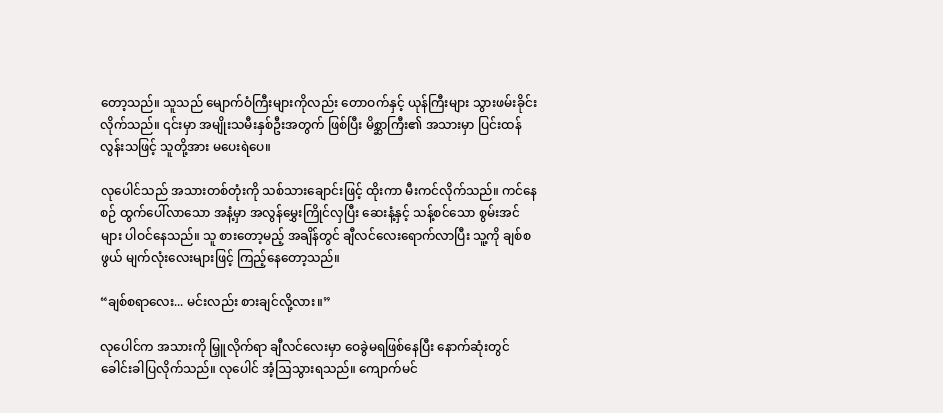တော့သည်။ သူသည် မျောက်ဝံကြီးများကိုလည်း တောဝက်နှင့် ယုန်ကြီးများ သွားဖမ်းခိုင်းလိုက်သည်။ ၎င်းမှာ အမျိုးသမီးနှစ်ဦးအတွက် ဖြစ်ပြီး မိစ္ဆာကြီး၏ အသားမှာ ပြင်းထန်လွန်းသဖြင့် သူတို့အား မပေးရဲပေ။

လုပေါင်သည် အသားတစ်တုံးကို သစ်သားချောင်းဖြင့် ထိုးကာ မီးကင်လိုက်သည်။ ကင်နေစဉ် ထွက်ပေါ်လာသော အနံ့မှာ အလွန်မွှေးကြိုင်လှပြီး ဆေးနံ့နှင့် သန့်စင်သော စွမ်းအင်များ ပါဝင်နေသည်။ သူ စားတော့မည့် အချိန်တွင် ချီလင်လေးရောက်လာပြီး သူ့ကို ချစ်စဖွယ် မျက်လုံးလေးများဖြင့် ကြည့်နေတော့သည်။

“ချစ်စရာလေး... မင်းလည်း စားချင်လို့လား။”

လုပေါင်က အသားကို မြှူလိုက်ရာ ချီလင်လေးမှာ ဝေခွဲမရဖြစ်နေပြီး နောက်ဆုံးတွင် ခေါင်းခါပြလိုက်သည်။ လုပေါင် အံ့ဩသွားရသည်။ ကျောက်မင်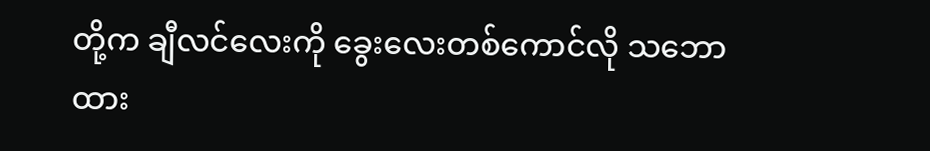တို့က ချီလင်လေးကို ခွေးလေးတစ်ကောင်လို သဘောထား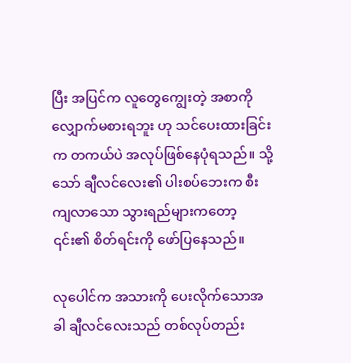ပြီး အပြင်က လူတွေကျွေးတဲ့ အစာကို လျှောက်မစားရဘူး ဟု သင်ပေးထားခြင်းက တကယ်ပဲ အလုပ်ဖြစ်နေပုံရသည်။ သို့သော် ချီလင်လေး၏ ပါးစပ်ဘေးက စီးကျလာသော သွားရည်များကတော့ ၎င်း၏ စိတ်ရင်းကို ဖော်ပြနေသည်။

လုပေါင်က အသားကို ပေးလိုက်သောအခါ ချီလင်လေးသည် တစ်လုပ်တည်း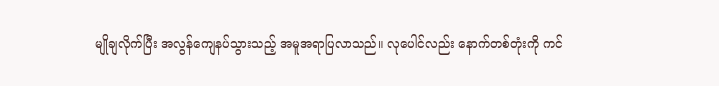မျိုချလိုက်ပြီး အလွန်ကျေနပ်သွားသည့် အမူအရာပြလာသည်။ လုပေါင်လည်း နောက်တစ်တုံးကို ကင်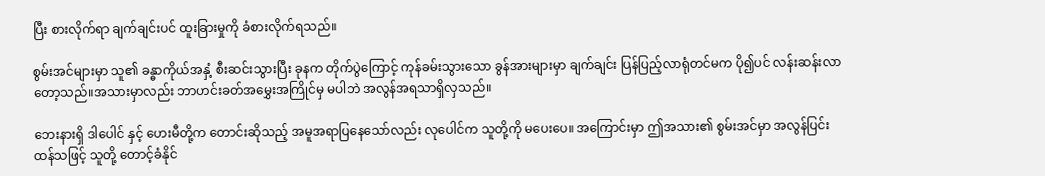ပြီး စားလိုက်ရာ ချက်ချင်းပင် ထူးခြားမှုကို ခံစားလိုက်ရသည်။

စွမ်းအင်များမှာ သူ၏ ခန္ဓာကိုယ်အနှံ့ စီးဆင်းသွားပြီး ခုနက တိုက်ပွဲကြောင့် ကုန်ခမ်းသွားသော ခွန်အားများမှာ ချက်ချင်း ပြန်ပြည့်လာရုံတင်မက ပို၍ပင် လန်းဆန်းလာတော့သည်။အသားမှာလည်း ဘာဟင်းခတ်အမွှေးအကြိုင်မှ မပါဘဲ အလွန်အရသာရှိလှသည်။

ဘေးနားရှိ ဒါပေါင် နှင့် ဟေးမီတို့က တောင်းဆိုသည့် အမူအရာပြနေသော်လည်း လုပေါင်က သူတို့ကို မပေးပေ။ အကြောင်းမှာ ဤအသား၏ စွမ်းအင်မှာ အလွန်ပြင်းထန်သဖြင့် သူတို့ တောင့်ခံနိုင်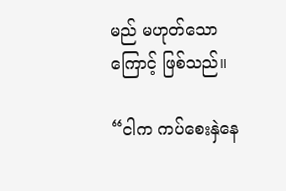မည် မဟုတ်သောကြောင့် ဖြစ်သည်။

“ငါက ကပ်စေးနှဲနေ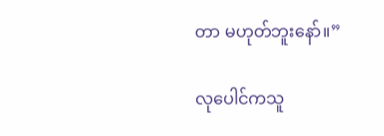တာ မဟုတ်ဘူးနော်။”

လုပေါင်ကသူ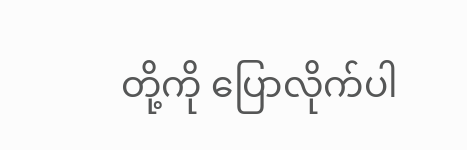တို့ကို ပြောလိုက်ပါ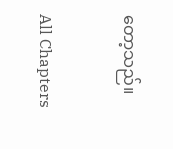တော့သည်။

All Chapters